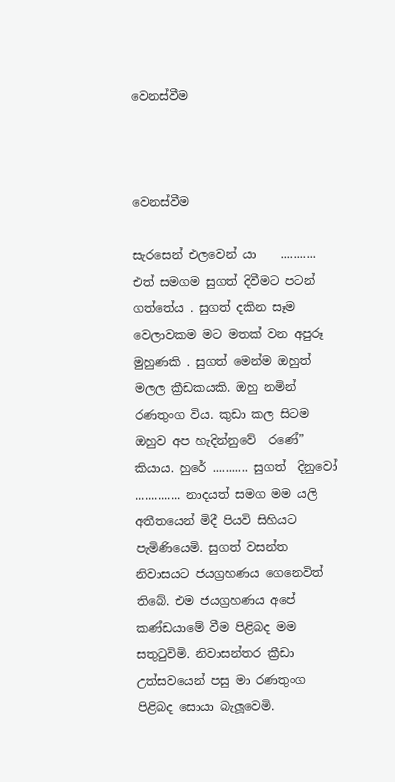වෙනස්වීම



වෙනස්වීම

සැරසෙන් එලවෙන් යා    ........... එත් සමගම සුගත් දිවීමට පටන් ගත්තේය . සුගත් දකින සෑම වෙලාවකම මට මතක් වන අපුරූ මුහුණකි . සුගත් මෙන්ම ඔහුත්  මලල ක්‍රීඩකයකි. ඔහු නමින් රණතුංග විය. කුඩා කල සිටම ඔහුව අප හැදින්නුවේ  රණේ” කියාය. හුරේ ........... සුගත්  දිනුවෝ .............. නාදයත් සමග මම යලි  අතීතයෙන් මිදී පියවි සිහියට පැමිණියෙමි. සුගත් වසන්ත නිවාසයට ජයග්‍රහණය ගෙනෙවිත් තිබේ. එම ජයග්‍රහණය අපේ කණ්ඩයාමේ වීම පිළිබද මම සතුටුවිමි. නිවාසන්තර ක්‍රීඩා උත්සවයෙන් පසු මා රණතුංග පිළිබද සොයා බැලූවෙමි.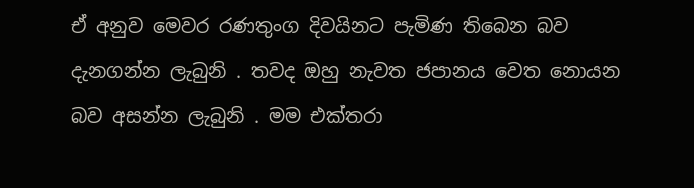ඒ අනුව මෙවර රණතුංග දිවයිනට පැමිණ තිබෙන බව දැනගන්න ලැබුනි . තවද ඔහු නැවත ජපානය වෙත නොයන බව අසන්න ලැබුනි . මම එක්තරා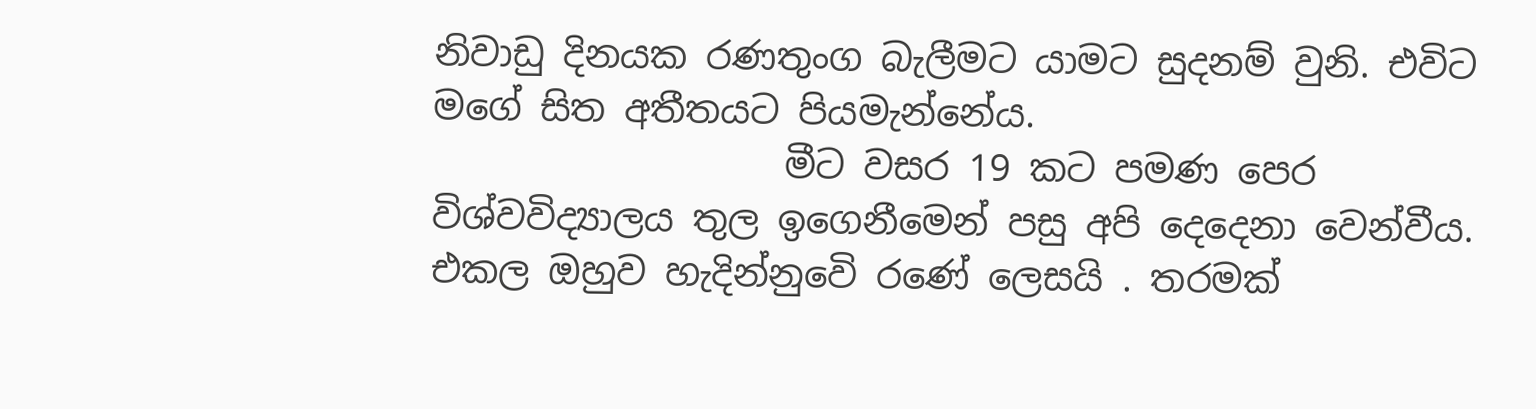නිවාඩු දිනයක රණතුංග බැලීමට යාමට සුදනම් වුනි. එවිට මගේ සිත අතීතයට පියමැන්නේය.
                   මීට වසර 19 කට පමණ පෙර විශ්වවිද්‍යාලය තුල ඉගෙනීමෙන් පසු අපි දෙදෙනා වෙන්වීය. එකල ඔහුව හැදින්නුවෙි රණේ ලෙසයි . තරමක්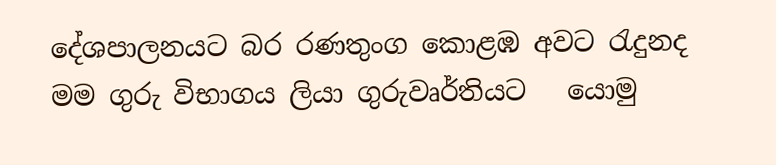දේශපාලනයට බර රණතුංග කොළඹ අවට රැදුනද මම ගුරු විභාගය ලියා ගුරුවෘර්තියට   යොමු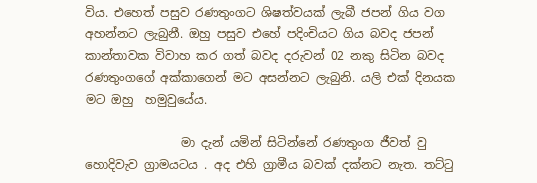විය. එහෙත් පසුව රණතුංගට ශිෂත්වයක් ලැබී ජපන් ගිය වග අහන්නට ලැබුනී. ඔහු පසුව එහේ පදිංචියට ගිය බවද ජපන් කාන්තාවක විවාහ කර ගත් බවද දරුවන් 02 නකු සිටින බවද රණතුංගගේ අක්කාගෙන් මට අසන්නට ලැබුනි. යලි එක් දිනයක මට ඔහු  හමුවුයේය.

                මා දැන් යමින් සිටින්නේ රණතුංග ජීවත් වු හොදිවැව ග්‍රාමයටය . අද එහි ග්‍රාමීය බවක් දක්නට නැත. තට්ටු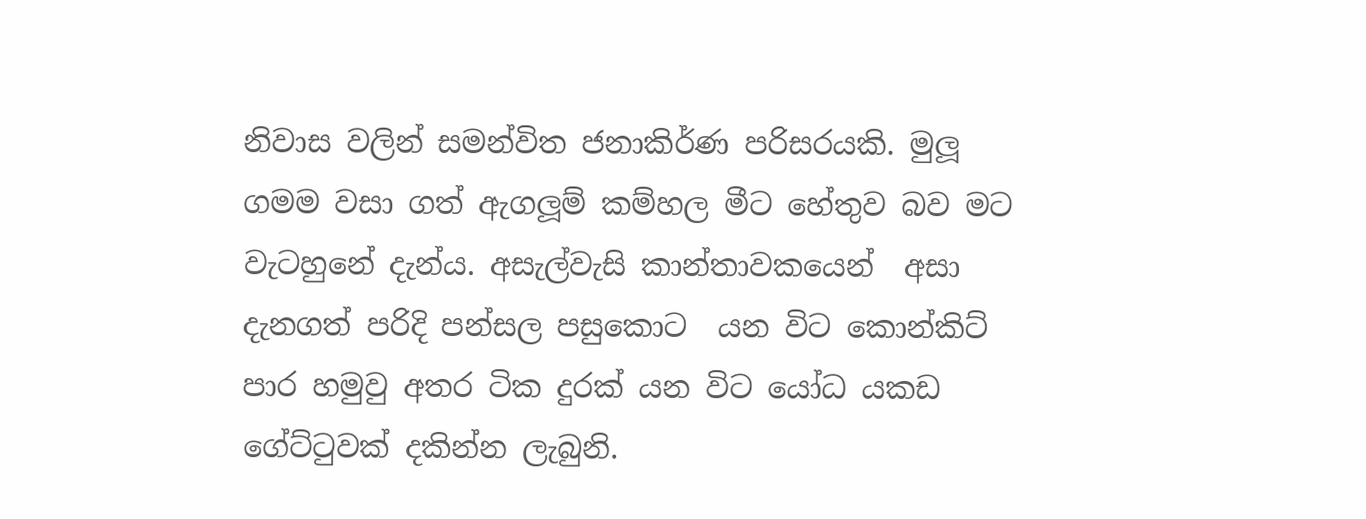නිවාස වලින් සමන්විත ජනාකිර්ණ පරිසරයකි. මුලූ ගමම වසා ගත් ඇගලූම් කම්හල මීට හේතුව බව මට වැටහුනේ දැන්ය. අසැල්වැසි කාන්තාවකයෙන්  අසා දැනගත් පරිදි පන්සල පසුකොට  යන විට කොන්කිට් පාර හමුවු අතර ටික දුරක් යන විට යෝධ යකඩ ගේට්ටුවක් දකින්න ලැබුනි.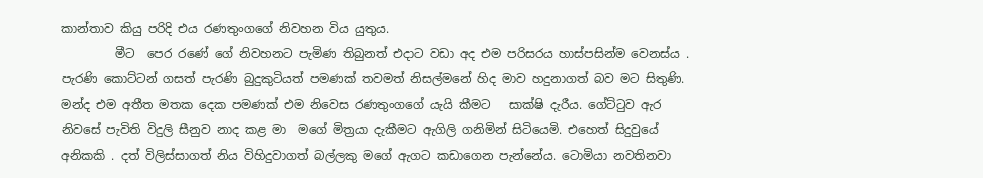කාන්තාව කියු පරිදි එය රණතුංගගේ නිවහන විය යුතුය.
         මීට  පෙර රණේ ගේ නිවහනට පැමිණ තිබුනත් එදාට වඩා අද එම පරිසරය හාස්පසින්ම වෙනස්ය . පැරණි කොට්ටන් ගසත් පැරණි බුදුකුටියත් පමණක් තවමත් නිසල්මනේ හිද මාව හදුනාගත් බව මට සිතුණි. මන්ද එම අතීත මතක දෙක පමණක් එම නිවෙස රණතුංගගේ යැයි කීමට   සාක්ෂි දැරීය. ගේට්ටුව ඇර  නිවසේ පැවිති විදුලි සීනුව නාද කළ මා  මගේ මිත්‍රයා දැකීමට ඇගිලි ගනිමින් සිටියෙමි. එහෙත් සිදුවුයේ අනිකකි . දත් විලිස්සාගත් නිය විහිදුවාගත් බල්ලකු මගේ ඇගට කඩාගෙන පැන්නේය. ටොමියා නවතිනවා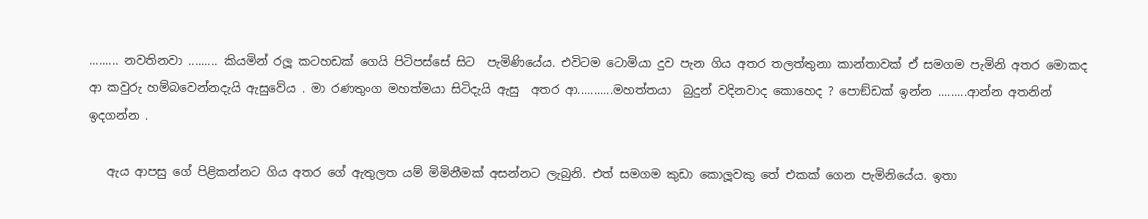......... නවතිනවා ......... කියමින් රලූ කටහඩක් ගෙයි පිටිපස්සේ සිට  පැමිණියේය. එවිටම ටොමියා දුව පැන ගිය අතර තලත්තුනා කාන්තාවක් ඒ සමගම පැමිනි අතර මොකද ආ කවුරු හම්බවෙන්නදැයි ඇසුවේය . මා රණතුංග මහත්මයා සිටිදැයි ඇසු  අතර ආ...........මහත්තයා  බුදුන් වදිනවාද කොහෙද ? පොඞ්ඩක් ඉන්න .........ආන්න අතනින් ඉදගන්න .

   ඇය ආපසු ගේ පිළිකන්නට ගිය අතර ගේ ඇතුලත යම් මිමිනීමක් අසන්නට ලැබුනි. එත් සමගම කුඩා කොලූවකු තේ එකක් ගෙන පැමිනියේය. ඉතා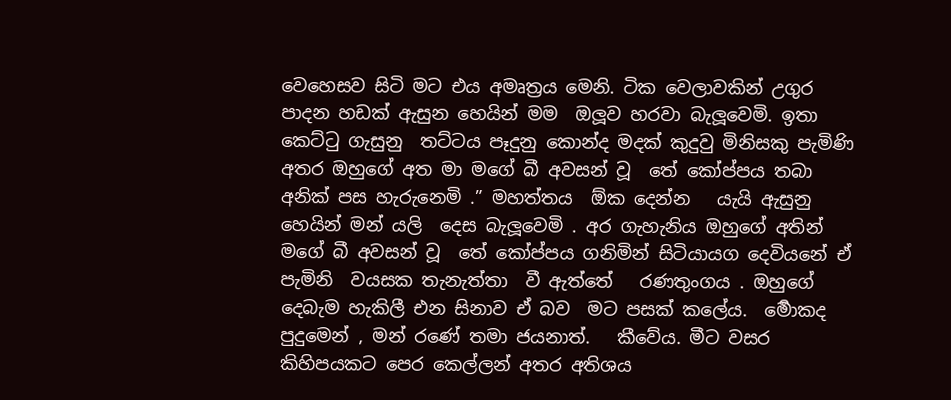වෙහෙසව සිටි මට එය අමෘත්‍රය මෙනි. ටික වෙලාවකින් උගුර පාදන හඩක් ඇසුන හෙයින් මම  ඔලූව හරවා බැලූවෙමි. ඉතා කෙට්ටු ගැසුනු  තට්ටය පෑදුනු කොන්ද මදක් කුදුවු මිනිසකු පැමිණි අතර ඔහුගේ අත මා මගේ බී අවසන් වූ  තේ කෝප්පය තබා අනික් පස හැරුනෙමි .” මහත්තය  ඕක දෙන්න   යැයි ඇසුනු හෙයින් මන් යලි  දෙස බැලූවෙමි . අර ගැහැනිය ඔහුගේ අතින් මගේ බී අවසන් වූ  තේ කෝප්පය ගනිමින් සිටියායග දෙවියනේ ඒ පැමිනි  වයසක තැනැත්තා  වී ඇත්තේ   රණතුංගය . ඔහුගේ දෙබැම හැකිලී එන සිනාව ඒ බව  මට පසක් කලේය.  ර්‍මොකද පුදුමෙන් , මන් රණේ තමා ජයනාත්.   කීවේය. මීට වසර කිහිපයකට පෙර කෙල්ලන් අතර අතිශය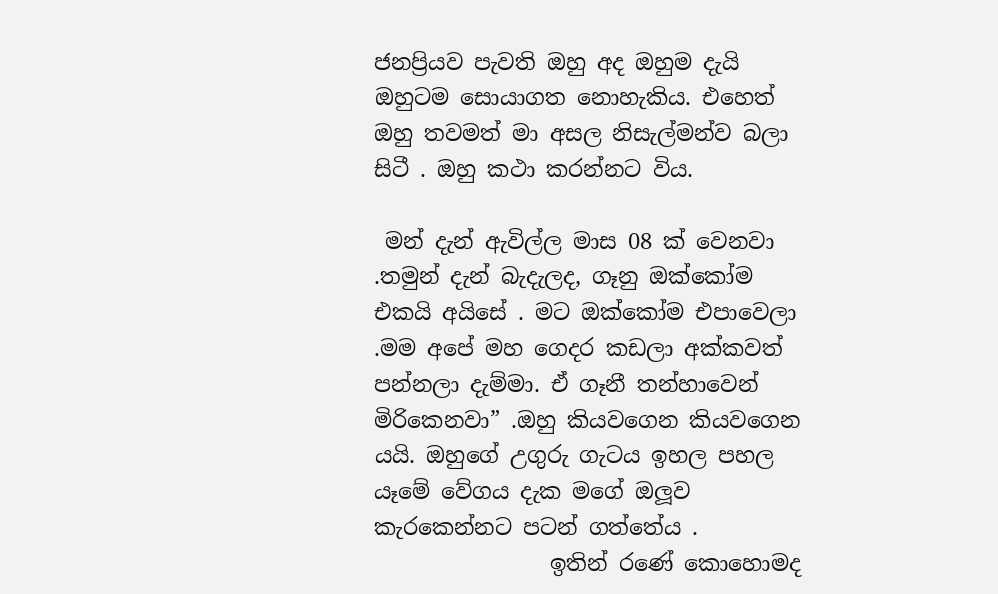ජනප්‍රියව පැවති ඔහු අද ඔහුම දැයි ඔහුටම සොයාගත නොහැකිය. එහෙත් ඔහු තවමත් මා අසල නිසැල්මන්ව බලා සිටී . ඔහු කථා කරන්නට විය.

 මන් දැන් ඇවිල්ල මාස 08 ක් වෙනවා .තමුන් දැන් බැදැලද, ගෑනු ඔක්කෝම එකයි අයිසේ . මට ඔක්කෝම එපාවෙලා .මම අපේ මහ ගෙදර කඩලා අක්කවත් පන්නලා දැම්මා. ඒ ගෑනී තන්හාවෙන් මිරිකෙනවා” .ඔහු කියවගෙන කියවගෙන යයි. ඔහුගේ උගුරු ගැටය ඉහල පහල යෑමේ වේගය දැක මගේ ඔලූව කැරකෙන්නට පටන් ගත්තේය .
                ඉතින් රණේ කොහොමද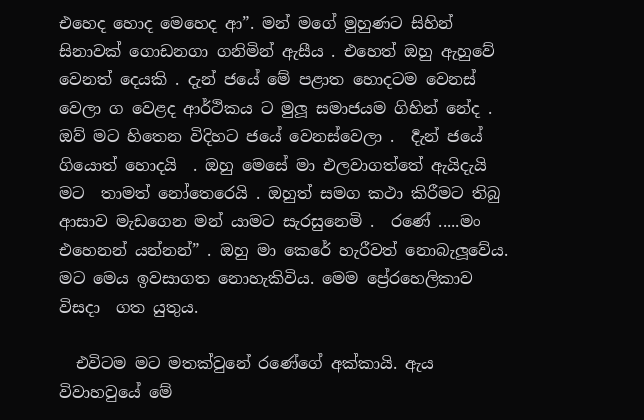එහෙද හොද මෙහෙද ආ”. මන් මගේ මුහුණට සිහින් සිනාවක් ගොඩනගා ගනිමින් ඇසීය . එහෙත් ඔහු ඇහුවේ වෙනත් දෙයකි . දැන් ජයේ මේ පළාත හොදටම වෙනස් වෙලා ග වෙළද ආර්ථිකය ට මුලූ සමාජයම ගිහින් නේද . ඔව් මට හිතෙන විදිහට ජයේ වෙනස්වෙලා .  ර්‍දැන් ජයේ ගියොත් හොදයි  . ඔහු මෙසේ මා එලවාගත්තේ ඇයිදැයි මට  තාමත් නෝතෙරෙයි . ඔහුත් සමග කථා කිරීමට තිබු ආසාව මැඩගෙන මන් යාමට සැරසුනෙමි .  රණේ .....මං එහෙනන් යන්නන්” . ඔහු මා කෙරේ හැරීවත් නොබැලූවේය. මට මෙය ඉවසාගත නොහැකිවිය. මෙම ප්‍රේ‍රහෙලිකාව විසදා  ගත යුතුය.

  එවිටම මට මතක්වුනේ රණේගේ අක්කායි. ඇය විවාහවුයේ මේ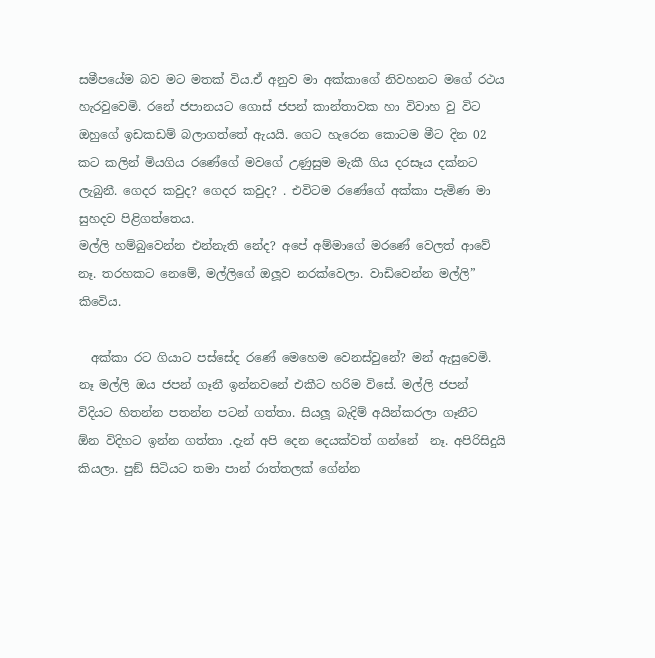සමීපයේම බව මට මතක් විය.ඒ අනුව මා අක්කාගේ නිවහනට මගේ රථය හැරවුවෙමි. රනේ ජපානයට ගොස් ජපන් කාන්තාවක හා විවාහ වු විට ඔහුගේ ඉඩකඩම් බලාගත්තේ ඇයයි. ගෙට හැරෙන කොටම මීට දින 02 කට කලින් මියගිය රණේගේ මවගේ උණුසුම මැකී ගිය දරසෑය දක්නට ලැබුනී. ගෙදර කවුද? ගෙදර කවුද? . එවිටම රණේගේ අක්කා පැමිණ මා සුහදව පිළිගත්තෙය.
මල්ලි හම්බුවෙන්න එන්නැති නේද? අපේ අම්මාගේ මරණේ වෙලත් ආවේ නෑ. තරහකට නෙමේ, මල්ලිගේ ඔලූව නරක්වෙලා. වාඩිවෙන්න මල්ලි”  කිවෙිය.

  අක්කා රට ගියාට පස්සේද රණේ මෙහෙම වෙනස්වුනේ? මන් ඇසුවෙමි.   නෑ මල්ලි ඔය ජපන් ගෑනී ඉන්නවනේ එකීට හරිම විසේ. මල්ලි ජපන් විදියට හිතන්න පතන්න පටන් ගත්තා. සියලූ බැදිම් අයින්කරලා ගෑනීට  ඕන විදිහට ඉන්න ගත්තා .දැන් අපි දෙන දෙයක්වත් ගන්නේ  නෑ. අපිරිසිදුයි කියලා. පුඞ් සිටියට තමා පාන් රාත්තලක් ගේන්න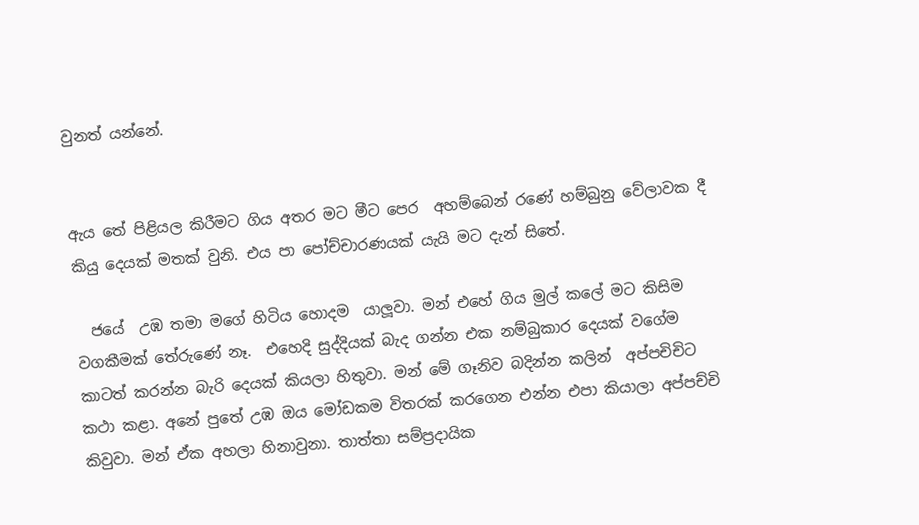වුනත් යන්නේ.


ඇය තේ පිළියල කිරීමට ගිය අතර මට මීට පෙර  අහම්බෙන් රණේ හම්බුනු වේලාවක දී කියු දෙයක් මතක් වුනි. එය පා පෝච්චාරණයක් යැයි මට දැන් සිතේ.

  ජයේ  උඹ තමා මගේ හිටිය හොදම  යාලූවා. මන් එහේ ගිය මුල් කලේ මට කිසිම වගකීමක් තේරුණේ නෑ.  එහෙදි සුද්දියක් බැද ගන්න එක නම්බුකාර දෙයක් වගේම කාටත් කරන්න බැරි දෙයක් කියලා හිතුවා. මන් මේ ගෑනිව බදින්න කලින්  අප්පචිචිට කථා කළා. අනේ පුතේ උඹ ඔය මෝඩකම විතරක් කරගෙන එන්න එපා කියාලා අප්පච්චි කිවුවා. මන් ඒක අහලා හිනාවුනා. තාත්තා සම්ප්‍රදායික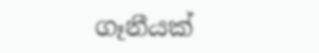ගෑනීයක්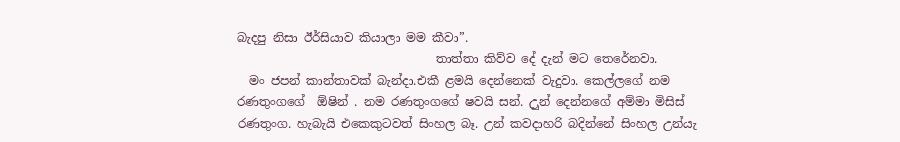බැදපු නිසා ඊර්සියාව කියාලා මම කීවා”.
                                 තාත්තා කිව්ව දේ දැන් මට තෙරේනවා.
  මං ජපන් කාන්තාවක් බැන්දා.එකී ළමයි දෙන්නෙක් වැදුවා. කෙල්ලගේ නම රණතුංගගේ  ඕෂින් . නම රණතුංගගේ ෂවයි සන්. උුන් දෙන්නගේ අම්මා මිසිස් රණතුංග. හැබැයි එකෙකුටවත් සිංහල බෑ. උන් කවදාහරි බදින්නේ සිංහල උන්යැ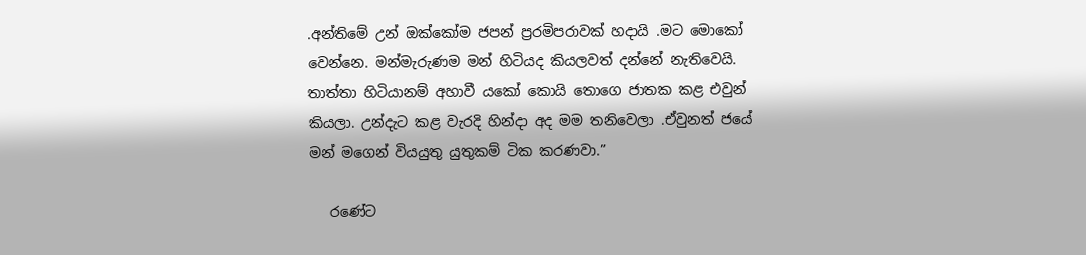.අන්තිමේ උන් ඔක්කෝම ජපන් ප්‍රරමිපරාවක් හදායි .මට මොකෝ වෙන්නෙ. මන්මැරුණම මන් හිටියද කියලවත් දන්නේ නැතිවෙයි. තාත්තා හිටියානම් අහාවී යකෝ කොයි තොගෙ ජාතක කළ එවුන් කියලා. උන්දැට කළ වැරදි හින්දා අද මම තනිවෙලා .ඒවුනත් ජයේ මන් මගෙන් වියයුතු යුතුකම් ටික කරණවා.”

   රණේට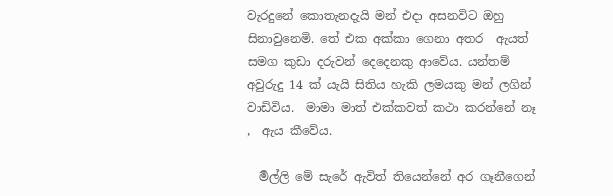වැරදුනේ කොතැනදැයි මන් එදා අසනවිට ඔහු සිනාවුනෙමි. තේ එක අක්කා ගෙනා අතර  ඇයත් සමග කුඩා දරුවන් දෙදෙනකු ආවේය. යන්තම් අවුරුදු 14 ක් යැයි සිතිය හැකි ලමයකු මන් ලගින් වාඩිවිය.  මාමා මාත් එක්කවත් කථා කරන්නේ නෑ  ,  ඇය කීවේය.

  ර්‍මල්ලි මේ සැරේ ඇවිත් තියෙන්නේ අර ගෑනීගෙන්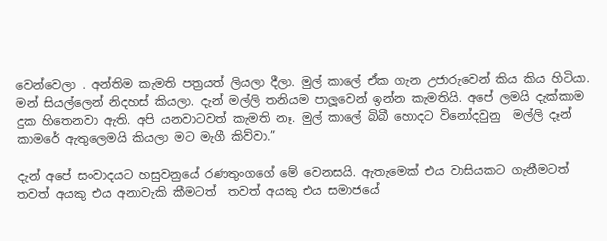වෙන්වෙලා . අන්තිම කැමති පත්‍රයත් ලියලා දීලා. මුල් කාලේ ඒක ගැන උජාරුවෙන් කිය කිය හිටියා. මන් සියල්ලෙන් නිදහස් කියලා. දැන් මල්ලි තනියම පාලූවෙන් ඉන්න කැමතියි. අපේ ලමයි දැක්කාම දුක හිතෙනවා ඇති. අපි යනවාටවත් කැමති නෑ. මුල් කාලේ බිබී හොදට විනෝදවුනු  මල්ලි දෑන් කාමරේ ඇතුලෙමයි කියලා මට මැගී කිව්වා.”

දැන් අපේ සංවාදයට හසුවනුයේ රණතුංගගේ මේ වෙනසයි. ඇතැමෙක් එය වාසියකට ගැනීමටත් තවත් අයකු එය අනාවැකි කීමටත්  තවත් අයකු එය සමාජයේ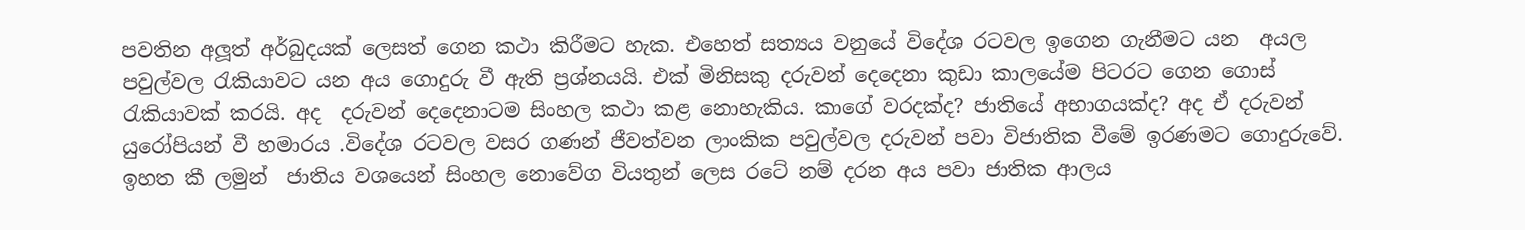පවතින අලූත් අර්බුදයක් ලෙසත් ගෙන කථා කිරීමට හැක. එහෙත් සත්‍යය වනුයේ විදේශ රටවල ඉගෙන ගැනීමට යන  අයල පවුල්වල රැකියාවට යන අය ගොදුරු වී ඇති ප්‍රශ්නයයි. එක් මිනිසකු දරුවන් දෙදෙනා කුඩා කාලයේම පිටරට ගෙන ගොස් රැකියාවක් කරයි. අද  දරුවන් දෙදෙනාටම සිංහල කථා කළ නොහැකිය. කාගේ වරදක්ද? ජාතියේ අභාගයක්ද? අද ඒ දරුවන් යුරෝපියන් වී හමාරය .විදේශ රටවල වසර ගණන් ජීවත්වන ලාංකික පවුල්වල දරුවන් පවා විජාතික වීමේ ඉරණමට ගොදුරුවේ. ඉහත කී ලමුන්  ජාතිය වශයෙන් සිංහල නොවේග වියතුන් ලෙස රටේ නම් දරන අය පවා ජාතික ආලය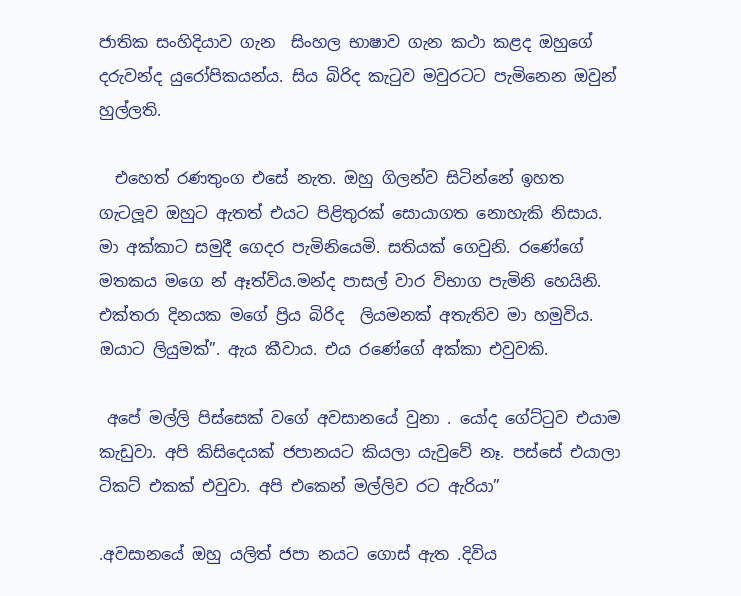ජාතික සංහිදියාව ගැන  සිංහල භාෂාව ගැන කථා කළද ඔහුගේ දරුවන්ද යුරෝපිකයන්ය. සිය බිරිද කැටුව මවුරටට පැමිනෙන ඔවුන් හුල්ලති.

  එහෙත් රණතුංග එසේ නැත. ඔහු ගිලන්ව සිටින්නේ ඉහත ගැටලූව ඔහුට ඇතත් එයට පිළිතුරක් සොයාගත නොහැකි නිසාය. මා අක්කාට සමුදී ගෙදර පැමිනියෙමි. සතියක් ගෙවුනි. රණේගේ මතකය මගෙ න් ඈත්විය.මන්ද පාසල් වාර විභාග පැමිනි හෙයිනි. එක්තරා දිනයක මගේ ප්‍රිය බිරිද  ලියමනක් අතැතිව මා හමුවිය.  ඔයාට ලියුමක්”. ඇය කීවාය. එය රණේගේ අක්කා එවුවකි.

 අපේ මල්ලි පිස්සෙක් වගේ අවසානයේ වුනා . යෝද ගේට්ටුව එයාම කැඩුවා. අපි කිසිදෙයක් ජපානයට කියලා යැවුවේ නෑ. පස්සේ එයාලා ටිකට් එකක් එවුවා. අපි එකෙන් මල්ලිව රට ඇරියා”

.අවසානයේ ඔහු යලිත් ජපා නයට ගොස් ඇත .දිවිය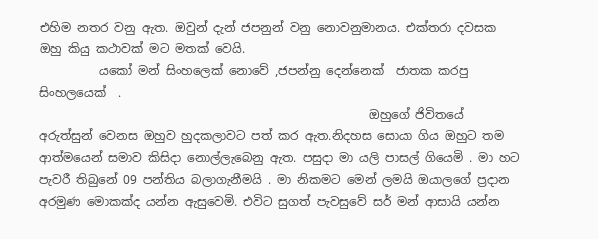එහිම නතර වනු ඇත. ඔවුන් දැන් ජපනුන් වනු නොවනුමානය. එක්තරා දවසක ඔහු කියු කථාවක් මට මතක් වෙයි.
          යකෝ මන් සිංහලෙක් නොවේ ,ජපන්නු දෙන්නෙක්  ජාතක කරපු සිංහලයෙක්  .
                                                       ඔහුගේ ජිවිතයේ අරුත්සුන් වෙනස ඔහුව හුදකලාවට පත් කර ඇත.නිදහස සොයා ගිය ඔහුට තම ආත්මයෙන් සමාව කිසිදා නොල්ලැබෙනු ඇත. පසුදා මා යලි පාසල් ගියෙමි . මා හට  පැවරී තිබුනේ 09 පන්තිය බලාගැනීමයි . මා නිකමට මෙන් ලමයි ඔයාලගේ ප්‍රදාන අරමුණ මොකක්ද යන්න ඇසුවෙමි. එවිට සුගත් පැවසුවේ සර් මන් ආසායි යන්න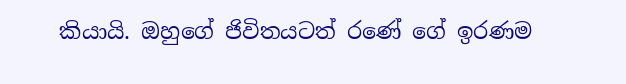කියායි. ඔහුගේ ජිවිතයටත් රණේ ගේ ඉරණම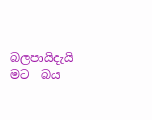බලපායිදැයි මට  බය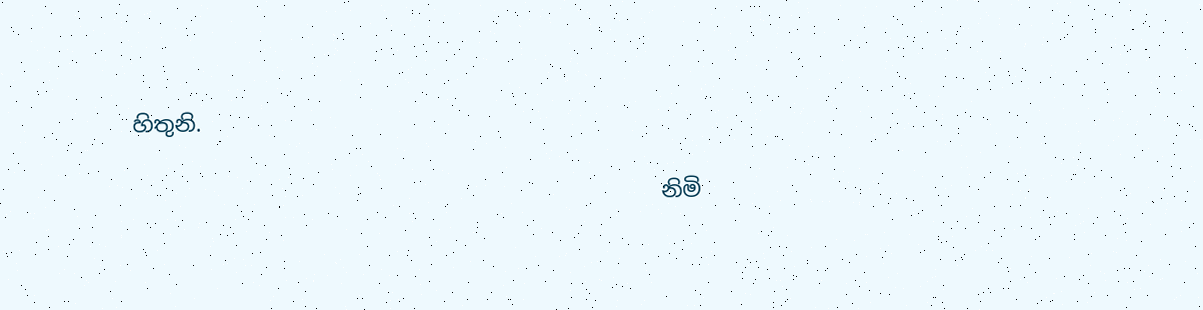හිතුනි.

                                                නිමි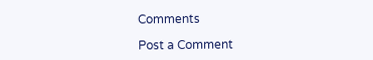Comments

Post a Comment